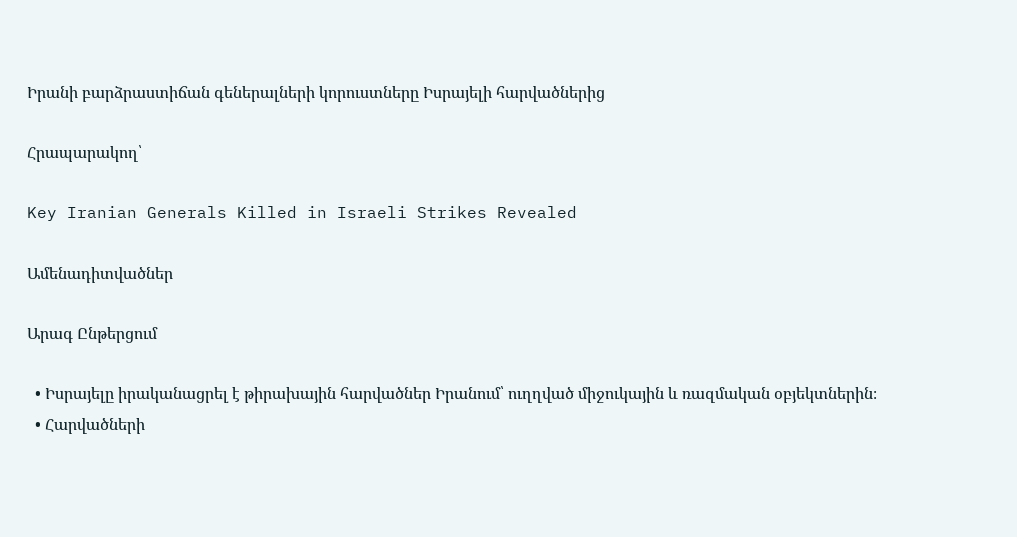Իրանի բարձրաստիճան գեներալների կորուստները Իսրայելի հարվածներից

Հրապարակող՝

Key Iranian Generals Killed in Israeli Strikes Revealed

Ամենադիտվածներ

Արագ Ընթերցում

  • Իսրայելը իրականացրել է թիրախային հարվածներ Իրանում՝ ուղղված միջուկային և ռազմական օբյեկտներին։
  • Հարվածների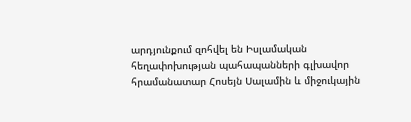արդյունքում զոհվել են Իսլամական հեղափոխության պահապանների գլխավոր հրամանատար Հոսեյն Սալամին և միջուկային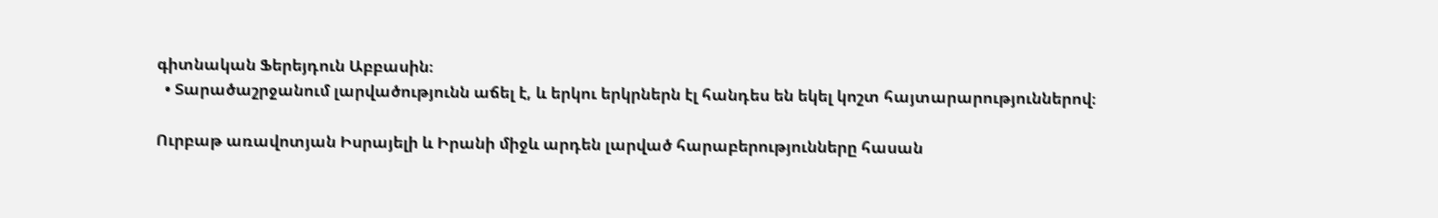գիտնական Ֆերեյդուն Աբբասին։
  • Տարածաշրջանում լարվածությունն աճել է, և երկու երկրներն էլ հանդես են եկել կոշտ հայտարարություններով։

Ուրբաթ առավոտյան Իսրայելի և Իրանի միջև արդեն լարված հարաբերությունները հասան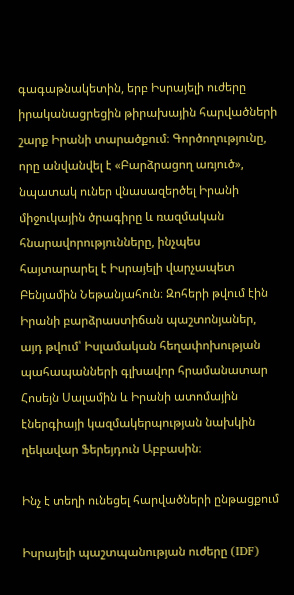գագաթնակետին, երբ Իսրայելի ուժերը իրականացրեցին թիրախային հարվածների շարք Իրանի տարածքում։ Գործողությունը, որը անվանվել է «Բարձրացող առյուծ», նպատակ ուներ վնասազերծել Իրանի միջուկային ծրագիրը և ռազմական հնարավորությունները, ինչպես հայտարարել է Իսրայելի վարչապետ Բենյամին Նեթանյահուն։ Զոհերի թվում էին Իրանի բարձրաստիճան պաշտոնյաներ, այդ թվում՝ Իսլամական հեղափոխության պահապանների գլխավոր հրամանատար Հոսեյն Սալամին և Իրանի ատոմային էներգիայի կազմակերպության նախկին ղեկավար Ֆերեյդուն Աբբասին։

Ինչ է տեղի ունեցել հարվածների ընթացքում

Իսրայելի պաշտպանության ուժերը (IDF)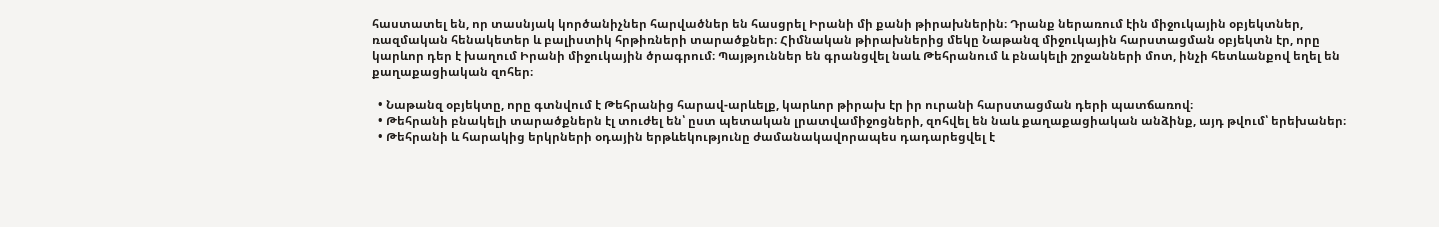հաստատել են, որ տասնյակ կործանիչներ հարվածներ են հասցրել Իրանի մի քանի թիրախներին։ Դրանք ներառում էին միջուկային օբյեկտներ, ռազմական հենակետեր և բալիստիկ հրթիռների տարածքներ։ Հիմնական թիրախներից մեկը Նաթանզ միջուկային հարստացման օբյեկտն էր, որը կարևոր դեր է խաղում Իրանի միջուկային ծրագրում։ Պայթյուններ են գրանցվել նաև Թեհրանում և բնակելի շրջանների մոտ, ինչի հետևանքով եղել են քաղաքացիական զոհեր։

  • Նաթանզ օբյեկտը, որը գտնվում է Թեհրանից հարավ-արևելք, կարևոր թիրախ էր իր ուրանի հարստացման դերի պատճառով։
  • Թեհրանի բնակելի տարածքներն էլ տուժել են՝ ըստ պետական լրատվամիջոցների, զոհվել են նաև քաղաքացիական անձինք, այդ թվում՝ երեխաներ։
  • Թեհրանի և հարակից երկրների օդային երթևեկությունը ժամանակավորապես դադարեցվել է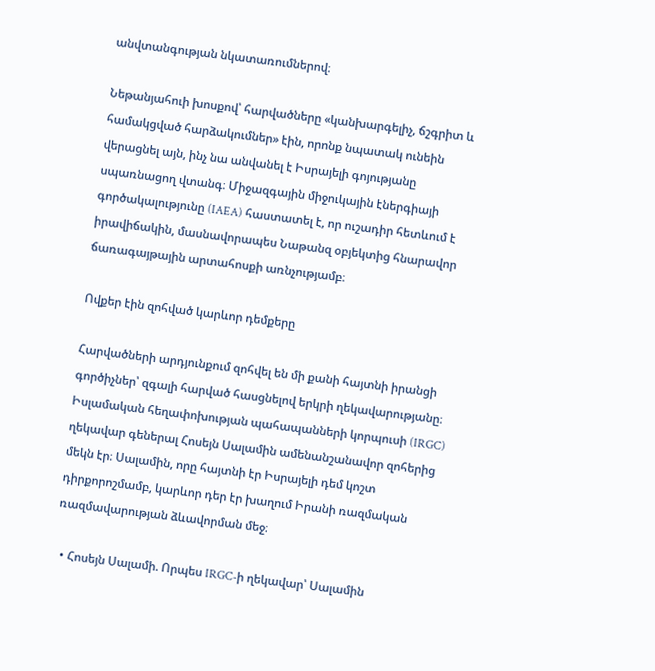անվտանգության նկատառումներով։

Նեթանյահուի խոսքով՝ հարվածները «կանխարգելիչ, ճշգրիտ և համակցված հարձակումներ» էին, որոնք նպատակ ունեին վերացնել այն, ինչ նա անվանել է Իսրայելի գոյությանը սպառնացող վտանգ։ Միջազգային միջուկային էներգիայի գործակալությունը (IAEA) հաստատել է, որ ուշադիր հետևում է իրավիճակին, մասնավորապես Նաթանզ օբյեկտից հնարավոր ճառագայթային արտահոսքի առնչությամբ։

Ովքեր էին զոհված կարևոր դեմքերը

Հարվածների արդյունքում զոհվել են մի քանի հայտնի իրանցի գործիչներ՝ զգալի հարված հասցնելով երկրի ղեկավարությանը։ Իսլամական հեղափոխության պահապանների կորպուսի (IRGC) ղեկավար գեներալ Հոսեյն Սալամին ամենանշանավոր զոհերից մեկն էր։ Սալամին, որը հայտնի էր Իսրայելի դեմ կոշտ դիրքորոշմամբ, կարևոր դեր էր խաղում Իրանի ռազմական ռազմավարության ձևավորման մեջ։

  • Հոսեյն Սալամի. Որպես IRGC-ի ղեկավար՝ Սալամին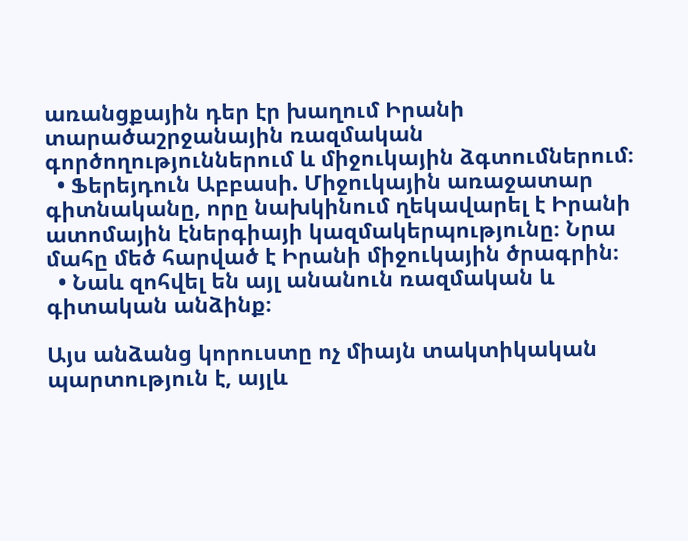առանցքային դեր էր խաղում Իրանի տարածաշրջանային ռազմական գործողություններում և միջուկային ձգտումներում։
  • Ֆերեյդուն Աբբասի. Միջուկային առաջատար գիտնականը, որը նախկինում ղեկավարել է Իրանի ատոմային էներգիայի կազմակերպությունը։ Նրա մահը մեծ հարված է Իրանի միջուկային ծրագրին։
  • Նաև զոհվել են այլ անանուն ռազմական և գիտական անձինք։

Այս անձանց կորուստը ոչ միայն տակտիկական պարտություն է, այլև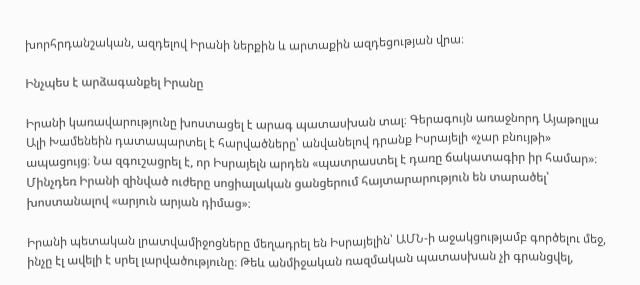խորհրդանշական, ազդելով Իրանի ներքին և արտաքին ազդեցության վրա։

Ինչպես է արձագանքել Իրանը

Իրանի կառավարությունը խոստացել է արագ պատասխան տալ։ Գերագույն առաջնորդ Այաթոլլա Ալի Խամենեին դատապարտել է հարվածները՝ անվանելով դրանք Իսրայելի «չար բնույթի» ապացույց։ Նա զգուշացրել է, որ Իսրայելն արդեն «պատրաստել է դառը ճակատագիր իր համար»։ Մինչդեռ Իրանի զինված ուժերը սոցիալական ցանցերում հայտարարություն են տարածել՝ խոստանալով «արյուն արյան դիմաց»։

Իրանի պետական լրատվամիջոցները մեղադրել են Իսրայելին՝ ԱՄՆ-ի աջակցությամբ գործելու մեջ, ինչը էլ ավելի է սրել լարվածությունը։ Թեև անմիջական ռազմական պատասխան չի գրանցվել,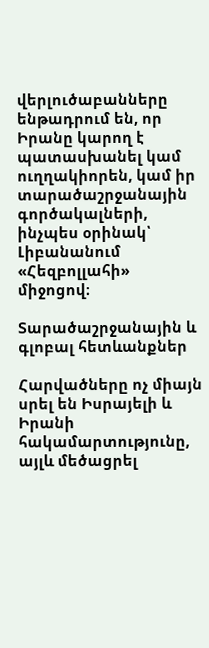վերլուծաբանները ենթադրում են, որ Իրանը կարող է պատասխանել կամ ուղղակիորեն, կամ իր տարածաշրջանային գործակալների, ինչպես օրինակ՝ Լիբանանում «Հեզբոլլահի» միջոցով։

Տարածաշրջանային և գլոբալ հետևանքներ

Հարվածները ոչ միայն սրել են Իսրայելի և Իրանի հակամարտությունը, այլև մեծացրել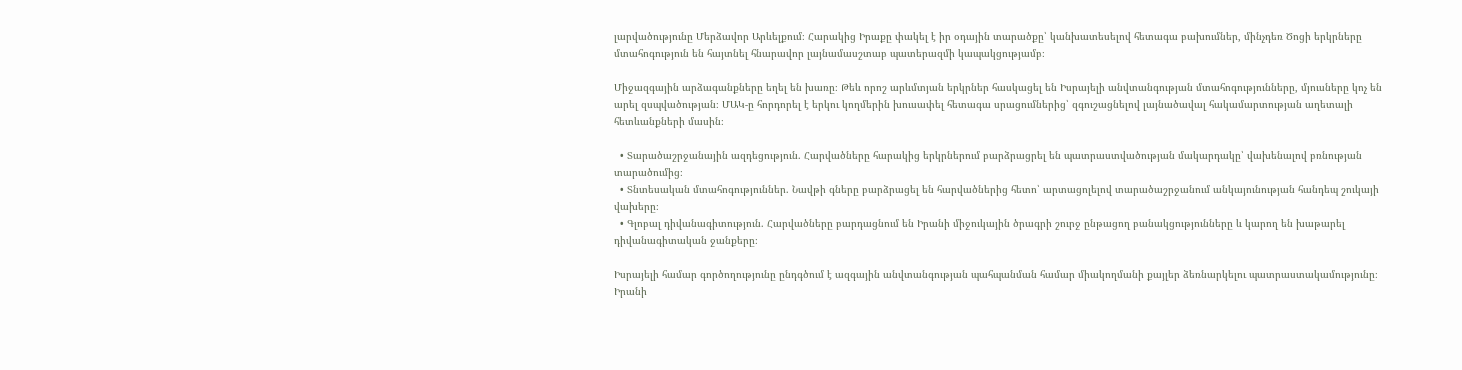լարվածությունը Մերձավոր Արևելքում։ Հարակից Իրաքը փակել է իր օդային տարածքը՝ կանխատեսելով հետագա բախումներ, մինչդեռ Ծոցի երկրները մտահոգություն են հայտնել հնարավոր լայնամասշտաբ պատերազմի կապակցությամբ։

Միջազգային արձագանքները եղել են խառը։ Թեև որոշ արևմտյան երկրներ հասկացել են Իսրայելի անվտանգության մտահոգությունները, մյուսները կոչ են արել զսպվածության։ ՄԱԿ-ը հորդորել է երկու կողմերին խուսափել հետագա սրացումներից՝ զգուշացնելով լայնածավալ հակամարտության աղետալի հետևանքների մասին։

  • Տարածաշրջանային ազդեցություն. Հարվածները հարակից երկրներում բարձրացրել են պատրաստվածության մակարդակը՝ վախենալով բռնության տարածումից։
  • Տնտեսական մտահոգություններ. Նավթի գները բարձրացել են հարվածներից հետո՝ արտացոլելով տարածաշրջանում անկայունության հանդեպ շուկայի վախերը։
  • Գլոբալ դիվանագիտություն. Հարվածները բարդացնում են Իրանի միջուկային ծրագրի շուրջ ընթացող բանակցությունները և կարող են խաթարել դիվանագիտական ջանքերը։

Իսրայելի համար գործողությունը ընդգծում է ազգային անվտանգության պահպանման համար միակողմանի քայլեր ձեռնարկելու պատրաստակամությունը։ Իրանի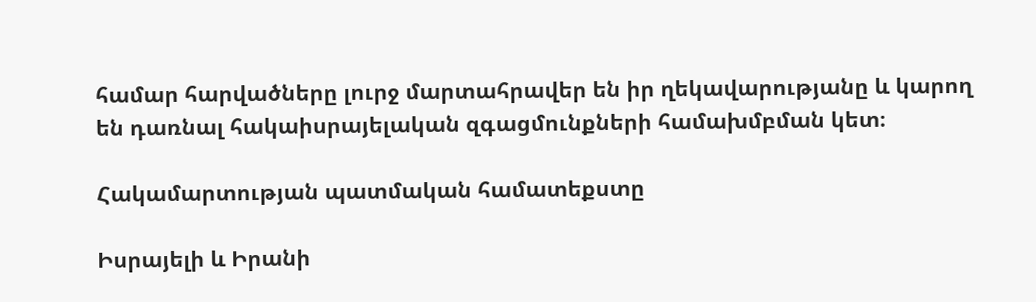համար հարվածները լուրջ մարտահրավեր են իր ղեկավարությանը և կարող են դառնալ հակաիսրայելական զգացմունքների համախմբման կետ։

Հակամարտության պատմական համատեքստը

Իսրայելի և Իրանի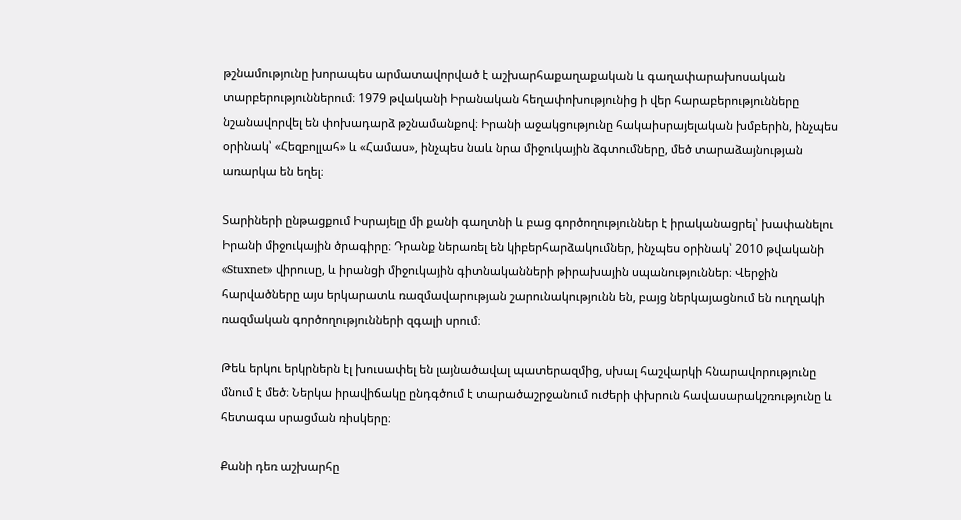թշնամությունը խորապես արմատավորված է աշխարհաքաղաքական և գաղափարախոսական տարբերություններում։ 1979 թվականի Իրանական հեղափոխությունից ի վեր հարաբերությունները նշանավորվել են փոխադարձ թշնամանքով։ Իրանի աջակցությունը հակաիսրայելական խմբերին, ինչպես օրինակ՝ «Հեզբոլլահ» և «Համաս», ինչպես նաև նրա միջուկային ձգտումները, մեծ տարաձայնության առարկա են եղել։

Տարիների ընթացքում Իսրայելը մի քանի գաղտնի և բաց գործողություններ է իրականացրել՝ խափանելու Իրանի միջուկային ծրագիրը։ Դրանք ներառել են կիբերհարձակումներ, ինչպես օրինակ՝ 2010 թվականի «Stuxnet» վիրուսը, և իրանցի միջուկային գիտնականների թիրախային սպանություններ։ Վերջին հարվածները այս երկարատև ռազմավարության շարունակությունն են, բայց ներկայացնում են ուղղակի ռազմական գործողությունների զգալի սրում։

Թեև երկու երկրներն էլ խուսափել են լայնածավալ պատերազմից, սխալ հաշվարկի հնարավորությունը մնում է մեծ։ Ներկա իրավիճակը ընդգծում է տարածաշրջանում ուժերի փխրուն հավասարակշռությունը և հետագա սրացման ռիսկերը։

Քանի դեռ աշխարհը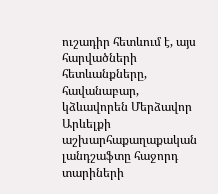ուշադիր հետևում է, այս հարվածների հետևանքները, հավանաբար, կձևավորեն Մերձավոր Արևելքի աշխարհաքաղաքական լանդշաֆտը հաջորդ տարիների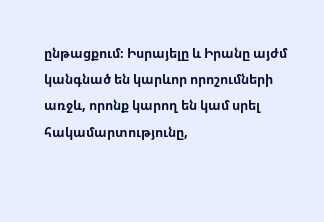ընթացքում։ Իսրայելը և Իրանը այժմ կանգնած են կարևոր որոշումների առջև, որոնք կարող են կամ սրել հակամարտությունը,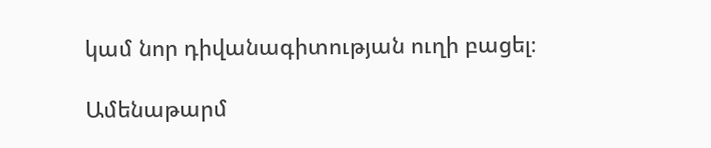կամ նոր դիվանագիտության ուղի բացել։

Ամենաթարմ